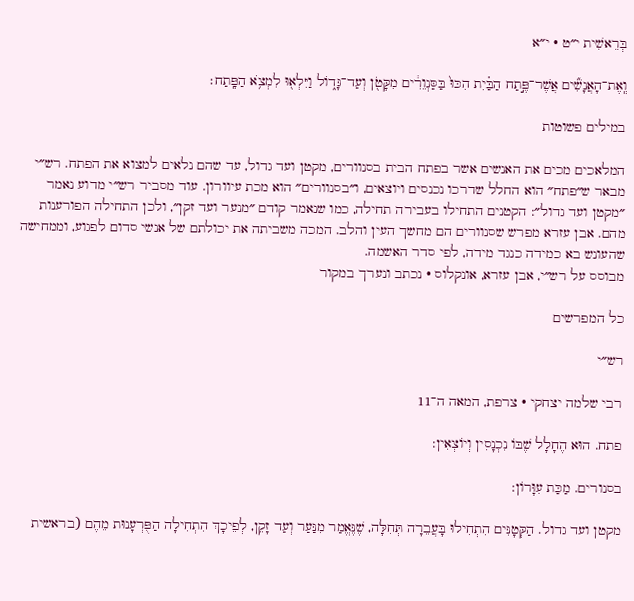בְּרֵאשִׁית י״ט · י״א

וְֽאֶת־הָאֲנָשִׁ֞ים אֲשֶׁר־פֶּ֣תַח הַבַּ֗יִת הִכּוּ֙ בַּסַּנְוֵרִ֔ים מִקָּטֹ֖ן וְעַד־גָּד֑וֹל וַיִּלְא֖וּ לִמְצֹ֥א הַפָּֽתַח׃

במילים פשוטות

המלאכים מכים את האנשים אשר בפתח הבית בסנוורים, מקטן ועד גדול, עד שהם נלאים למצוא את הפתח. רש״י מבאר ש״פתח״ הוא החלל שדרכו נכנסים ויוצאים, ו״בסנוורים״ הוא מכת עיוורון. עוד מסביר רש״י מדוע נאמר ״מקטן ועד גדול״: הקטנים התחילו בעבירה תחילה, כמו שנאמר קודם ״מנער ועד זקן״, ולכן התחילה הפורענות מהם. אבן עזרא מפרש שסנוורים הם מחשך העין והלב. המכה משביתה את יכולתם של אנשי סדום לפגוע, וממחישה שהעונש בא כמידה כנגד מידה, לפי סדר האשמה.
מבוסס על רש״י, אבן עזרא, אונקלוס · נכתב ונערך במקור

כל המפרשים

רש״י

רבי שלמה יצחקי · צרפת, המאה ה־11

פתח. הוּא הֶחָלָל שֶׁבּוֹ נִכְנָסִין וְיוֹצְאִין:

בסנורים. מַכַּת עִוָּרוֹן:

מקטן ועד גדול. הַקְּטָנִּים הִתְחִילוּ בָּעֲבֵרָה תְּחִלָּה, שֶׁנֶּאֱמַר מִנַּעַר וְעַד זָקֵן, לְפֵיכָךְ הִתְחִילָה הַפֻּרְעָנוּת מֵהֶם (בראשית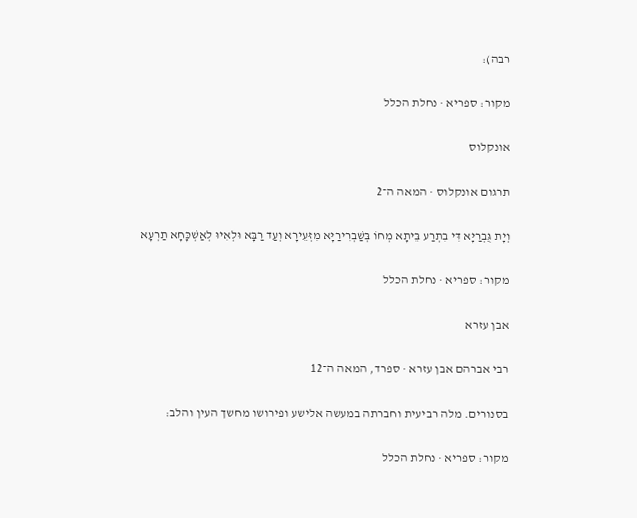רבה):

מקור: ספריא · נחלת הכלל

אונקלוס

תרגום אונקלוס · המאה ה־2

וְיָת גֻּבְרַיָּא דִּי בִתְרַע בֵּיתָא מְחוֹ בְּשַׁבְרִירַיָּא מִזְּעֵירָא וְעַד רַבָּא וּלְאִיוּ לְאַשְׁכָּחָא תַרְעָא

מקור: ספריא · נחלת הכלל

אבן עזרא

רבי אברהם אבן עזרא · ספרד, המאה ה־12

בסנורים. מלה רביעית וחברתה במעשה אלישע ופירושו מחשך העין והלב:

מקור: ספריא · נחלת הכלל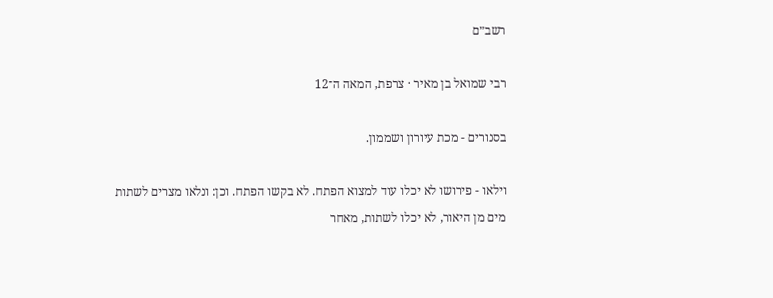רשב״ם

רבי שמואל בן מאיר · צרפת, המאה ה־12

בסנורים - מכת עיורון ושממון.

וילאו - פירושו לא יכלו עוד למצוא הפתח. לא בקשו הפתח. וכן: ונלאו מצרים לשתות מים מן היאור, לא יכלו לשתות, מאחר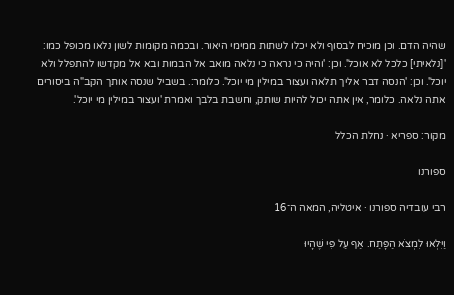שהיה הדם. וכן מוכיח לבסוף ולא יכלו לשתות ממימי היאור. ובכמה מקומות לשון נלאו מכופל כמו: '[נלאיתי] כלכל לא אוכל'. וכן: 'והיה כי נראה כי נלאה מואב אל הבמות ובא אל מקדשו להתפלל ולא יוכל'. וכן: 'הנסה דבר אליך תלאה ועצור במילין מי יוכל'. כלומר:. בשביל שנסה אותך הקב"ה ביסורים אתה נלאה. כלומר, אין אתה יכול להיות שותק, וחשבת בלבך ואמרת 'ועצור במילין מי יוכל'.

מקור: ספריא · נחלת הכלל

ספורנו

רבי עובדיה ספורנו · איטליה, המאה ה־16

וַיִּלְאוּ לִמְצֹא הַפָּתַח. אַף עַל פִּי שֶׁהָיוּ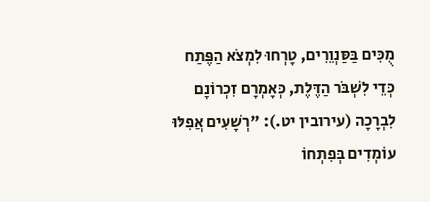מֻכִּים בַּסַּנְוֵרִים, טָרְחוּ לִמְצֹא הַפֶּתַח כְּדֵי לִשְׁבֹּר הַדֶּלֶת, כְּאָמְרָם זִכְרוֹנָם לִבְרָכָה (עירובין יט.): "רְשָׁעִים אֲפִלּוּ עוֹמְדִים בְּפִתְחוֹ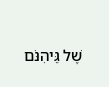שֶׁל גֵּיהִנֹּם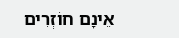אֵינָם חוֹזְרִים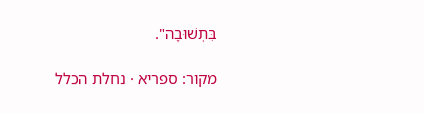בִּתְשׁוּבָה".

מקור: ספריא · נחלת הכלל